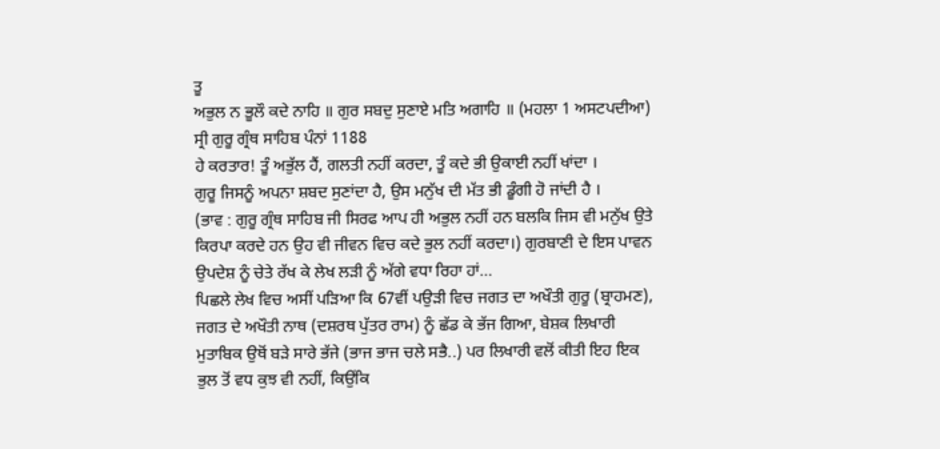ਤੂ
ਅਭੁਲ ਨ ਭੂਲੌ ਕਦੇ ਨਾਹਿ ॥ ਗੁਰ ਸਬਦੁ ਸੁਣਾਏ ਮਤਿ ਅਗਾਹਿ ॥ (ਮਹਲਾ 1 ਅਸਟਪਦੀਆ)
ਸ੍ਰੀ ਗੁਰੂ ਗ੍ਰੰਥ ਸਾਹਿਬ ਪੰਨਾਂ 1188
ਹੇ ਕਰਤਾਰ! ਤੂੰ ਅਭੁੱਲ ਹੈਂ, ਗਲਤੀ ਨਹੀਂ ਕਰਦਾ, ਤੂੰ ਕਦੇ ਭੀ ਉਕਾਈ ਨਹੀਂ ਖਾਂਦਾ ।
ਗੁਰੂ ਜਿਸਨੂੰ ਅਪਨਾ ਸ਼ਬਦ ਸੁਣਾਂਦਾ ਹੈ, ਉਸ ਮਨੁੱਖ ਦੀ ਮੱਤ ਭੀ ਡੂੰਗੀ ਹੋ ਜਾਂਦੀ ਹੈ ।
(ਭਾਵ : ਗੁਰੂ ਗ੍ਰੰਥ ਸਾਹਿਬ ਜੀ ਸਿਰਫ ਆਪ ਹੀ ਅਭੁਲ ਨਹੀਂ ਹਨ ਬਲਕਿ ਜਿਸ ਵੀ ਮਨੁੱਖ ਉਤੇ
ਕਿਰਪਾ ਕਰਦੇ ਹਨ ਉਹ ਵੀ ਜੀਵਨ ਵਿਚ ਕਦੇ ਭੁਲ ਨਹੀਂ ਕਰਦਾ।) ਗੁਰਬਾਣੀ ਦੇ ਇਸ ਪਾਵਨ
ਉਪਦੇਸ਼ ਨੂੰ ਚੇਤੇ ਰੱਖ ਕੇ ਲੇਖ ਲੜੀ ਨੂੰ ਅੱਗੇ ਵਧਾ ਰਿਹਾ ਹਾਂ…
ਪਿਛਲੇ ਲੇਖ ਵਿਚ ਅਸੀਂ ਪੜਿਆ ਕਿ 67ਵੀਂ ਪਉੜੀ ਵਿਚ ਜਗਤ ਦਾ ਅਖੌਤੀ ਗੁਰੂ (ਬ੍ਰਾਹਮਣ),
ਜਗਤ ਦੇ ਅਖੌਤੀ ਨਾਥ (ਦਸ਼ਰਥ ਪੁੱਤਰ ਰਾਮ) ਨੂੰ ਛੱਡ ਕੇ ਭੱਜ ਗਿਆ, ਬੇਸ਼ਕ ਲਿਖਾਰੀ
ਮੁਤਾਬਿਕ ਉਥੋਂ ਬੜੇ ਸਾਰੇ ਭੱਜੇ (ਭਾਜ ਭਾਜ ਚਲੇ ਸਭੈ..) ਪਰ ਲਿਖਾਰੀ ਵਲੋਂ ਕੀਤੀ ਇਹ ਇਕ
ਭੁਲ ਤੋਂ ਵਧ ਕੁਝ ਵੀ ਨਹੀਂ, ਕਿਉਂਕਿ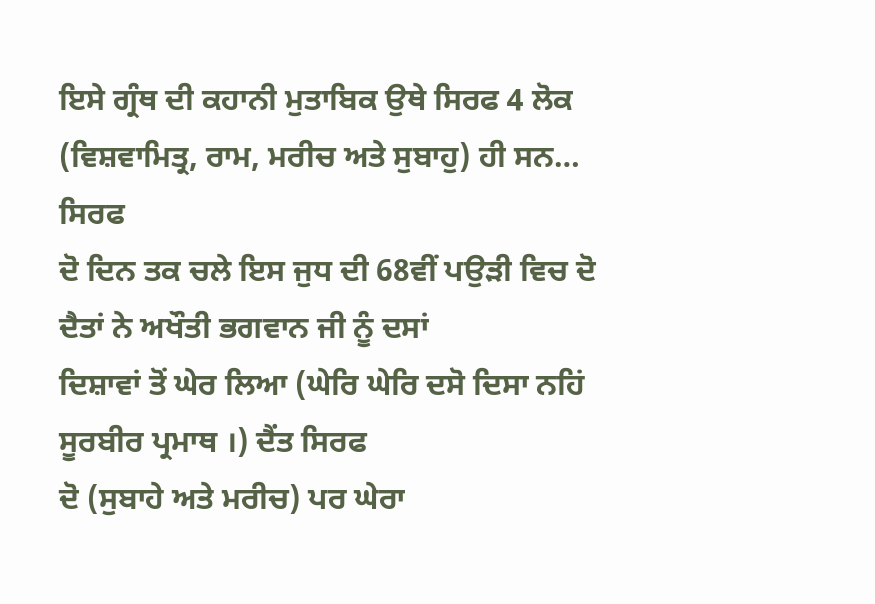ਇਸੇ ਗ੍ਰੰਥ ਦੀ ਕਹਾਨੀ ਮੁਤਾਬਿਕ ਉਥੇ ਸਿਰਫ 4 ਲੋਕ
(ਵਿਸ਼ਵਾਮਿਤ੍ਰ, ਰਾਮ, ਮਰੀਚ ਅਤੇ ਸੁਬਾਹੁ) ਹੀ ਸਨ…
ਸਿਰਫ
ਦੋ ਦਿਨ ਤਕ ਚਲੇ ਇਸ ਜੁਧ ਦੀ 68ਵੀਂ ਪਉੜੀ ਵਿਚ ਦੋ ਦੈਤਾਂ ਨੇ ਅਖੌਤੀ ਭਗਵਾਨ ਜੀ ਨੂੰ ਦਸਾਂ
ਦਿਸ਼ਾਵਾਂ ਤੋਂ ਘੇਰ ਲਿਆ (ਘੇਰਿ ਘੇਰਿ ਦਸੋ ਦਿਸਾ ਨਹਿਂ ਸੂਰਬੀਰ ਪ੍ਰਮਾਥ ।) ਦੈਂਤ ਸਿਰਫ
ਦੋ (ਸੁਬਾਹੇ ਅਤੇ ਮਰੀਚ) ਪਰ ਘੇਰਾ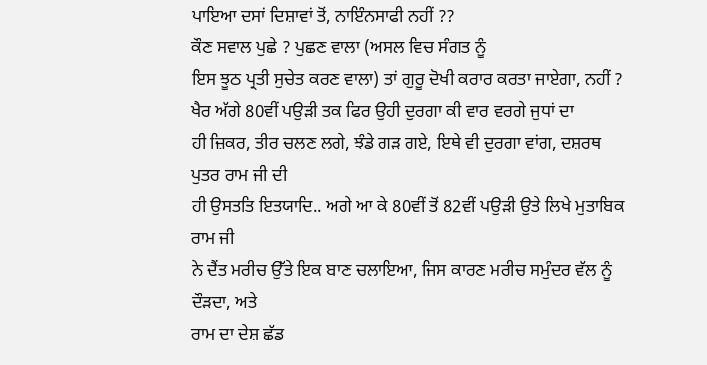ਪਾਇਆ ਦਸਾਂ ਦਿਸ਼ਾਵਾਂ ਤੋਂ, ਨਾਇੰਨਸਾਫੀ ਨਹੀਂ ??
ਕੌਣ ਸਵਾਲ ਪੁਛੇ ? ਪੁਛਣ ਵਾਲਾ (ਅਸਲ ਵਿਚ ਸੰਗਤ ਨੂੰ
ਇਸ ਝੂਠ ਪ੍ਰਤੀ ਸੁਚੇਤ ਕਰਣ ਵਾਲਾ) ਤਾਂ ਗੁਰੂ ਦੋਖੀ ਕਰਾਰ ਕਰਤਾ ਜਾਏਗਾ, ਨਹੀਂ ?
ਖੈਰ ਅੱਗੇ 80ਵੀਂ ਪਉੜੀ ਤਕ ਫਿਰ ਉਹੀ ਦੁਰਗਾ ਕੀ ਵਾਰ ਵਰਗੇ ਜੁਧਾਂ ਦਾ
ਹੀ ਜ਼ਿਕਰ, ਤੀਰ ਚਲਣ ਲਗੇ, ਝੰਡੇ ਗੜ ਗਏ, ਇਥੇ ਵੀ ਦੁਰਗਾ ਵਾਂਗ, ਦਸ਼ਰਥ ਪੁਤਰ ਰਾਮ ਜੀ ਦੀ
ਹੀ ਉਸਤਤਿ ਇਤਯਾਦਿ.. ਅਗੇ ਆ ਕੇ 80ਵੀਂ ਤੋਂ 82ਵੀਂ ਪਉੜੀ ਉਤੇ ਲਿਖੇ ਮੁਤਾਬਿਕ ਰਾਮ ਜੀ
ਨੇ ਦੈਂਤ ਮਰੀਚ ਉੱਤੇ ਇਕ ਬਾਣ ਚਲਾਇਆ, ਜਿਸ ਕਾਰਣ ਮਰੀਚ ਸਮੁੰਦਰ ਵੱਲ ਨੂੰ ਦੌੜਦਾ, ਅਤੇ
ਰਾਮ ਦਾ ਦੇਸ਼ ਛੱਡ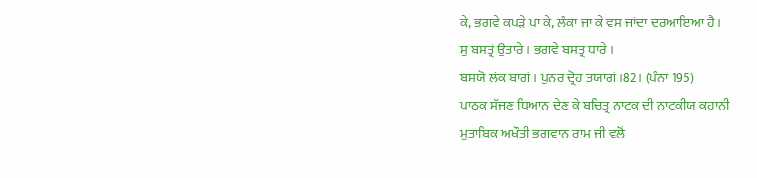ਕੇ, ਭਗਵੇ ਕਪੜੇ ਪਾ ਕੇ, ਲੰਕਾ ਜਾ ਕੇ ਵਸ ਜਾਂਦਾ ਦਰਆਇਆ ਹੈ।
ਸੁ ਬਸਤ੍ਰਂ ਉਤਾਰੇ । ਭਗਵੇ ਬਸਤ੍ਰ ਧਾਰੇ ।
ਬਸਯੋ ਲਂਕ ਬਾਗਂ । ਪੁਨਰ ਦ੍ਰੋਹ ਤਯਾਗਂ ।82। (ਪੰਨਾ 195)
ਪਾਠਕ ਸੱਜਣ ਧਿਆਨ ਦੇਣ ਕੇ ਬਚਿਤ੍ਰ ਨਾਟਕ ਦੀ ਨਾਟਕੀਯ ਕਹਾਨੀ
ਮੁਤਾਬਿਕ ਅਖੌਤੀ ਭਗਵਾਨ ਰਾਮ ਜੀ ਵਲੋਂ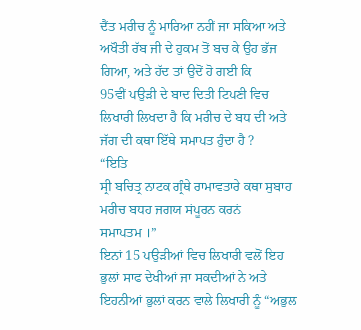ਦੈਂਤ ਮਰੀਚ ਨੂੰ ਮਾਰਿਆ ਨਹੀਂ ਜਾ ਸਕਿਆ ਅਤੇ
ਅਖੌਤੀ ਰੱਬ ਜੀ ਦੇ ਹੁਕਮ ਤੋਂ ਬਚ ਕੇ ਉਹ ਭੱਜ ਗਿਆ, ਅਤੇ ਹੱਦ ਤਾਂ ਉਦੋਂ ਹੋ ਗਈ ਕਿ
95ਵੀਂ ਪਉੜੀ ਦੇ ਬਾਦ ਦਿਤੀ ਟਿਪਣੀ ਵਿਚ ਲਿਖਾਰੀ ਲਿਖਦਾ ਹੈ ਕਿ ਮਰੀਚ ਦੇ ਬਧ ਦੀ ਅਤੇ
ਜੱਗ ਦੀ ਕਥਾ ਇੱਥੇ ਸਮਾਪਤ ਹੁੰਦਾ ਹੈ ?
“ਇਤਿ
ਸ੍ਰੀ ਬਚਿਤ੍ਰ ਨਾਟਕ ਗ੍ਰੰਥੇ ਰਾਮਾਵਤਾਰੇ ਕਥਾ ਸੁਬਾਹ ਮਰੀਚ ਬਧਹ ਜਗਯ ਸਂਪੂਰਨ ਕਰਨਂ
ਸਮਾਪਤਮ ।”
ਇਨਾਂ 15 ਪਉੜੀਆਂ ਵਿਚ ਲਿਖਾਰੀ ਵਲੋਂ ਇਹ ਭੁਲਾਂ ਸਾਫ ਦੇਖੀਆਂ ਜਾ ਸਕਦੀਆਂ ਨੇ ਅਤੇ
ਇਹਨੀਆਂ ਭੁਲਾਂ ਕਰਨ ਵਾਲੇ ਲਿਖਾਰੀ ਨੂੰ “ਅਭੁਲ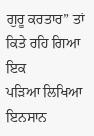ਗੁਰੂ ਕਰਤਾਰ” ਤਾਂ ਕਿਤੇ ਰਹਿ ਗਿਆ ਇਕ
ਪੜਿਆ ਲਿਖਿਆ ਇਨਸਾਨ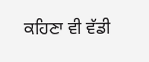ਕਹਿਣਾ ਵੀ ਵੱਡੀ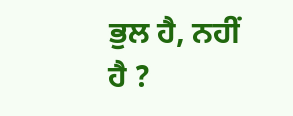ਭੁਲ ਹੈ, ਨਹੀਂ ਹੈ ?